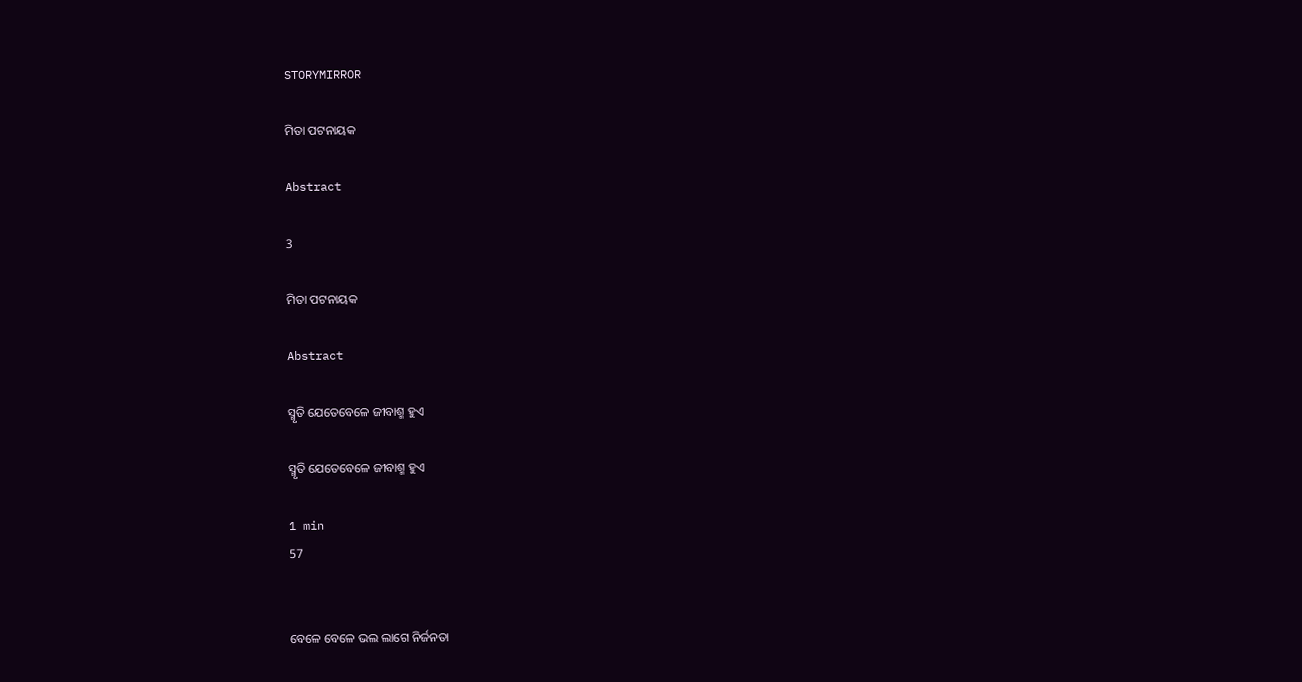STORYMIRROR

ମିତା ପଟନାୟକ

Abstract

3

ମିତା ପଟନାୟକ

Abstract

ସ୍ମୃତି ଯେତେବେଳେ ଜୀବାଶ୍ମ ହୁଏ

ସ୍ମୃତି ଯେତେବେଳେ ଜୀବାଶ୍ମ ହୁଏ

1 min
57


ବେଳେ ବେଳେ ଭଲ ଲାଗେ ନିର୍ଜନତା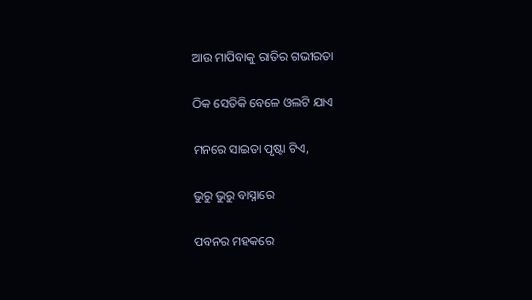ଆଉ ମାପିବାକୁ ରାତିର ଗଭୀରତା

ଠିକ ସେତିକି ବେଳେ ଓଲଟି ଯାଏ

ମନରେ ସାଇତା ପୃଷ୍ଟା ଟିଏ,

ଭୁରୁ ଭୁରୁ ବାସ୍ନାରେ

ପବନର ମହକରେ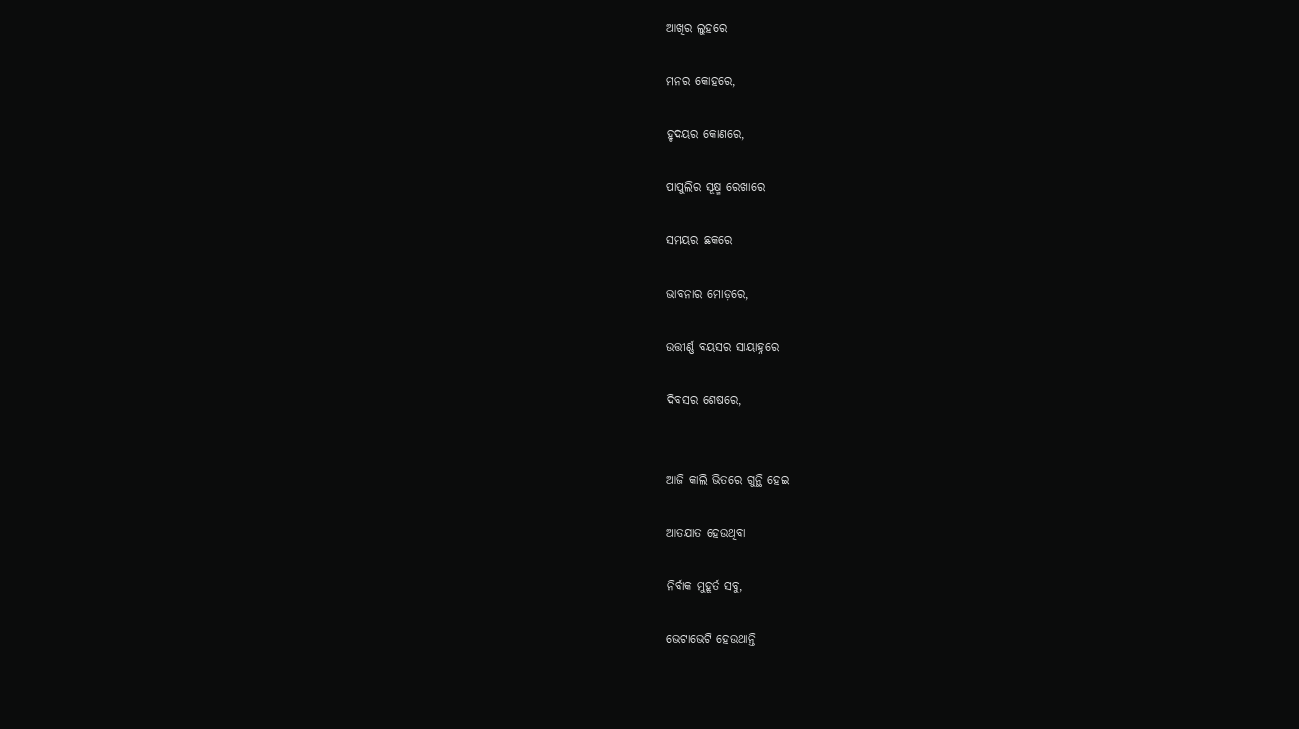ଆଖିର ଲୁହରେ

ମନର କୋହରେ,

ହୃଦୟର କୋଣରେ,

ପାପୁଲିର ସୂକ୍ଷ୍ମ ରେଖାରେ

ସମୟର ଛକରେ

ଭାବନାର ମୋଡ଼ରେ,

ଉତ୍ତୀର୍ଣ୍ଣ ବୟସର ସାୟାହ୍ନରେ

ଦିବସର ଶେଷରେ,


ଆଜି କାଲି ଭିତରେ ଗୁନ୍ଥି ହେଇ

ଆତଯାତ ହେଉଥିବା

ନିର୍ବାକ ମୁହୂର୍ତ ସବୁ,

ଭେଟାଭେଟି ହେଉଥାନ୍ତି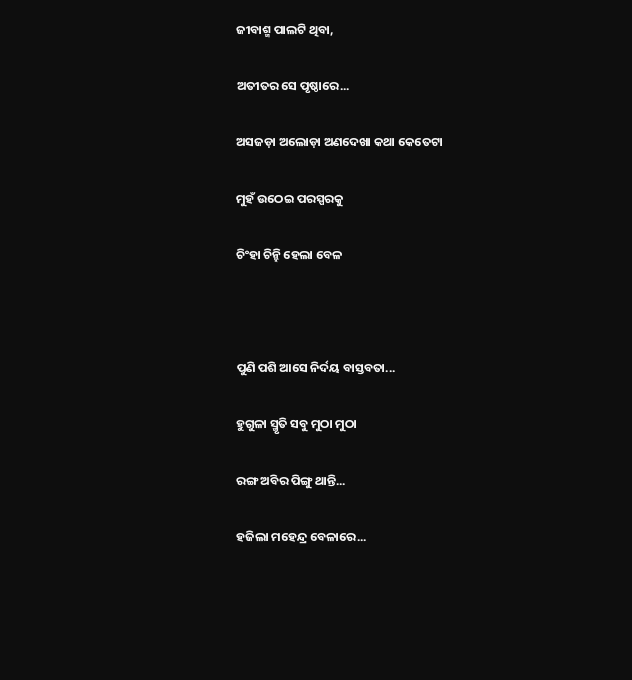ଜୀବାଶ୍ମ ପାଲଟି ଥିବା,

ଅତୀତର ସେ ପୃଷ୍ଠାରେ...

ଅସଜଡ଼ା ଅଲୋଡ଼ା ଅଣଦେଖା କଥା କେତେଟା

ମୁହଁ ଉଠେଇ ପରସ୍ପରକୁ

ଚିଂହା ଚିନ୍ହି ହେଲା ବେଳ



ପୁଣି ପଶି ଆସେ ନିର୍ଦୟ ବାସ୍ତବତା...

ହୁଗୁଳା ସ୍ମୃତି ସବୁ ମୁଠା ମୁଠା

ରଙ୍ଗ ଅବିର ପିଙ୍ଗୁ ଥାନ୍ତି...

ହଜିଲା ମହେନ୍ଦ୍ର ବେଳାରେ...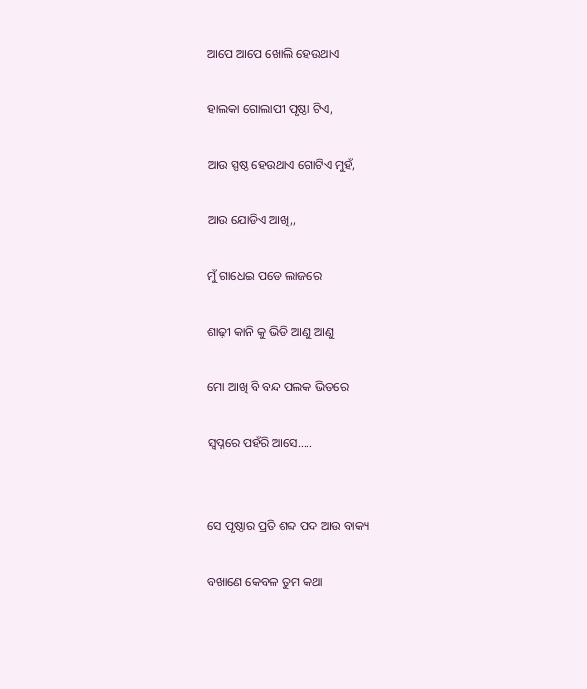ଆପେ ଆପେ ଖୋଲି ହେଉଥାଏ

ହାଲକା ଗୋଲାପୀ ପୃଷ୍ଠା ଟିଏ,

ଆଉ ସ୍ପଷ୍ଠ ହେଉଥାଏ ଗୋଟିଏ ମୁହଁ,

ଆଉ ଯୋଡିଏ ଆଖି,,

ମୁଁ ଗାଧେଇ ପଡେ ଲାଜରେ

ଶାଢ଼ୀ କାନି କୁ ଭିଡି ଆଣୁ ଆଣୁ

ମୋ ଆଖି ବି ବନ୍ଦ ପଲକ ଭିତରେ

ସ୍ବପ୍ନରେ ପହଁରି ଆସେ.....


ସେ ପୃଷ୍ଠାର ପ୍ରତି ଶବ୍ଦ ପଦ ଆଉ ବାକ୍ୟ

ବଖାଣେ କେବଳ ତୁମ କଥା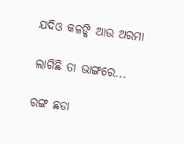ଯଦିଓ କଳଙ୍କି ଆଉ ଅରମା

ଲାଗିଛି ତା ଭାଙ୍ଗରେ...

ରଙ୍ଗ ଛଡା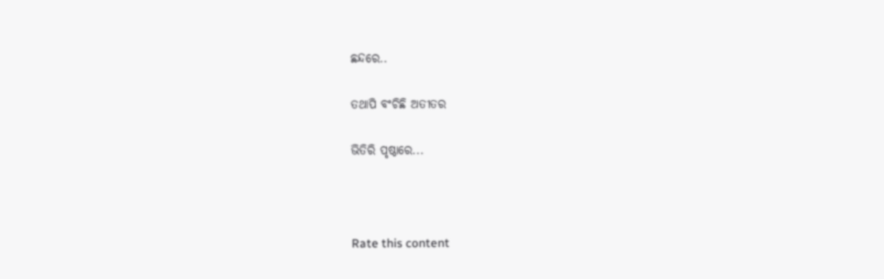ଛନ୍ଦରେ..

ତଥାପି ବଂଚିଛି ଅତୀତର

ଭିତିରି ପୃଷ୍ଠାରେ...



Rate this content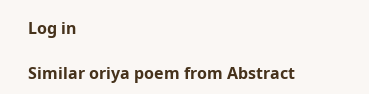Log in

Similar oriya poem from Abstract